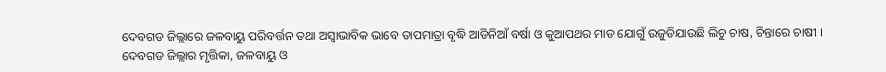ଦେବଗଡ ଜିଲ୍ଲାରେ ଜଳବାୟୁ ପରିବର୍ତ୍ତନ ତଥା ଅସ୍ବାଭାବିକ ଭାବେ ତାପମାତ୍ରା ବୃଦ୍ଧି ଆଡିନିଆଁ ବର୍ଷା ଓ କୁଆପଥର ମାଡ ଯୋଗୁଁ ଉଜୁଡିଯାଉଛି ଲିଚୁ ଚାଷ, ଚିନ୍ତାରେ ଚାଷୀ ।
ଦେବଗଡ ଜିଲ୍ଲାର ମୃତ୍ତିକା, ଜଳବାୟୁ ଓ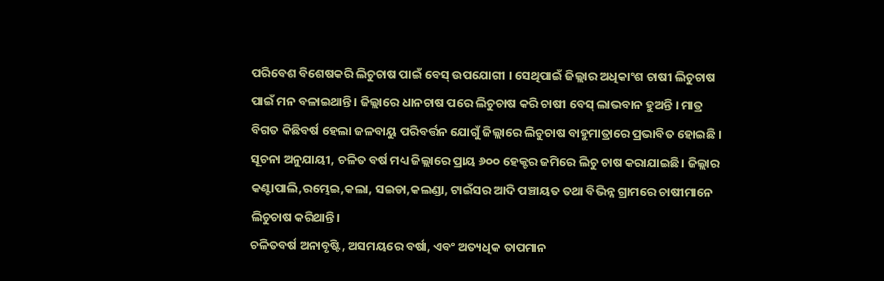ପରିବେଶ ବିଶେଷକରି ଲିଚୁଚାଷ ପାଇଁ ବେସ୍ ଉପଯୋଗୀ । ସେଥିପାଇଁ ଜିଲ୍ଲାର ଅଧିକାଂଶ ଚାଷୀ ଲିଚୁଚାଷ ପାଇଁ ମନ ବଳାଇଥାନ୍ତି । ଜିଲ୍ଲାରେ ଧାନଚାଷ ପରେ ଲିଚୁଚାଷ କରି ଚାଷୀ ବେସ୍ ଲାଭବାନ ହୁଅନ୍ତି । ମାତ୍ର ବିଗତ କିଛିବର୍ଷ ହେଲା ଜଳବାୟୁ ପରିବର୍ତ୍ତନ ଯୋଗୁଁ ଜିଲ୍ଲାରେ ଲିଚୁଚାଷ ବାହୁମାତ୍ରାରେ ପ୍ରଭାବିତ ହୋଇଛି ।
ସୂଚନା ଅନୁଯାୟୀ, ଚଳିତ ବର୍ଷ ମଧ୍ୟ ଜିଲ୍ଲାରେ ପ୍ରାୟ ୬୦୦ ହେକ୍ଟର ଜମିରେ ଲିଚୁ ଚାଷ କରାଯାଇଛି। ଜିଲ୍ଲାର କଣ୍ଟାପାଲି,ରମ୍ଭେଇ,କଲା, ସଇଡା,କଲଣ୍ଡା, ଟାଇଁସର ଆଦି ପଞ୍ଚାୟତ ତଥା ବିଭିନ୍ନ ଗ୍ରାମରେ ଚାଷୀମାନେ ଲିଚୁଚାଷ କରିଥାନ୍ତି।
ଚଳିତବର୍ଷ ଅନାବୃଷ୍ଟି, ଅସମୟରେ ବର୍ଷା, ଏବଂ ଅତ୍ୟଧିକ ତାପମାନ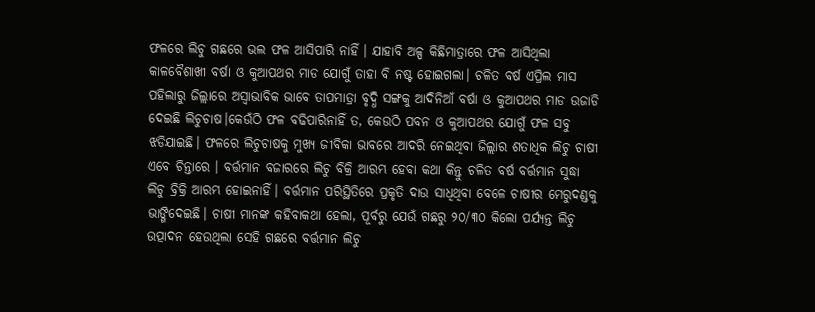ଫଳରେ ଲିଚୁ ଗଛରେ ଭଲ ଫଳ ଆସିପାରି ନାହିଁ । ଯାହାବି ଅଳ୍ପ କିଛିମାତ୍ରାରେ ଫଳ ଆସିଥିଲା କାଳବୈଶାଖୀ ବର୍ଷା ଓ କୁଆପଥର ମାଡ ଯୋଗୁଁ ତାହା ବି ନଷ୍ଟ ହୋଇଗଲା। ଚଳିତ ବର୍ଷ ଏପ୍ରିଲ ମାସ ପହିଲାରୁ ଜିଲ୍ଲାରେ ଅସ୍ବାଭାବିକ ଭାବେ ତାପମାତ୍ରା ବୃଦ୍ଧି ସଙ୍ଗକୁ ଆଦିନିଆଁ ବର୍ଷା ଓ କୁଆପଥର ମାଡ ଉଜାଡି ଦେଇଛି ଲିଚୁଚାଷ।କେଉଁଠି ଫଳ ବଢିପାରିନାହିଁ ତ, କେଉଠି ପବନ ଓ କୁଆପଥର ଯୋଗୁଁ ଫଳ ସବୁ ଝଡିଯାଇଛି। ଫଳରେ ଲିଚୁଚାଷକୁ ମୁଖ୍ୟ ଜୀବିକା ଭାବରେ ଆଦରି ନେଇଥିବା ଜିଲ୍ଲାର ଶତାଧିକ ଲିଚୁ ଚାଷୀ ଏବେ ଚିନ୍ତାରେ । ବର୍ତ୍ତମାନ ବଜାରରେ ଲିଚୁ ବିକ୍ରି ଆରମ୍ଭ ହେବା କଥା କିନ୍ତୁ ଚଳିତ ବର୍ଷ ବର୍ତ୍ତମାନ ସୁଦ୍ଧା ଲିଚୁ ବ୍ରିକ୍ରି ଆରମ୍ଭ ହୋଇନାହିଁ। ବର୍ତ୍ତମାନ ପରିସ୍ଥିତିରେ ପ୍ରକୃତି ଦାଉ ସାଧିଥିବା ବେଳେ ଚାଷୀର ମେରୁଦଣ୍ଡକୁ ଭାଙ୍ଗିଦେଇଛି। ଚାଷୀ ମାନଙ୍କ କହିବାକଥା ହେଲା, ପୂର୍ବରୁ ଯେଉଁ ଗଛରୁ ୨୦/୩୦ କିଲୋ ପର୍ଯ୍ୟନ୍ତ ଲିଚୁ ଉତ୍ପାଦନ ହେଉଥିଲା ସେହି ଗଛରେ ବର୍ତ୍ତମାନ ଲିଚୁ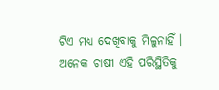ଟିଏ ମଧ୍ୟ ଦେଖିବାକୁ ମିଳୁନାହିଁ । ଅନେକ ଚାଷୀ ଏହି ପରିସ୍ଥିତିକୁ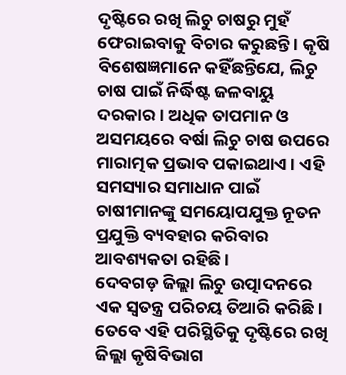ଦୃଷ୍ଟିରେ ରଖି ଲିଚୁ ଚାଷରୁ ମୁହଁ ଫେରାଇବାକୁ ବିଚାର କରୁଛନ୍ତି । କୃଷି ବିଶେଷଜ୍ଞମାନେ କହିଁଛନ୍ତିଯେ, ଲିଚୁ ଚାଷ ପାଇଁ ନିର୍ଦ୍ଧିଷ୍ଟ ଜଳବାୟୁ ଦରକାର। ଅଧିକ ତାପମାନ ଓ ଅସମୟରେ ବର୍ଷା ଲିଚୁ ଚାଷ ଉପରେ ମାରାତ୍ମକ ପ୍ରଭାବ ପକାଇଥାଏ। ଏହି ସମସ୍ୟାର ସମାଧାନ ପାଇଁ ଚାଷୀମାନଙ୍କୁ ସମୟୋପଯୁକ୍ତ ନୂତନ ପ୍ରଯୁକ୍ତି ବ୍ୟବହାର କରିବାର ଆବଶ୍ୟକତା ରହିଛି ।
ଦେବଗଡ଼ ଜିଲ୍ଲା ଲିଚୁ ଉତ୍ପାଦନରେ ଏକ ସ୍ୱତନ୍ତ୍ର ପରିଚୟ ତିଆରି କରିଛି। ତେବେ ଏହି ପରିସ୍ଥିତିକୁ ଦୃଷ୍ଟିରେ ରଖି ଜିଲ୍ଲା କୃଷିବିଭାଗ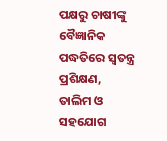ପକ୍ଷରୁ ଚାଷୀଙ୍କୁ ବୈଜ୍ଞାନିକ ପଦ୍ଧତିରେ ସ୍ବତନ୍ତ୍ର ପ୍ରଶିକ୍ଷଣ, ତାଲିମ ଓ ସହଯୋଗ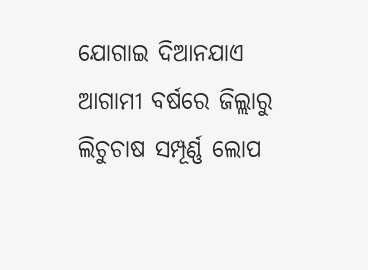ଯୋଗାଇ ଦିଆନଯାଏ ଆଗାମୀ ବର୍ଷରେ ଜିଲ୍ଲାରୁ ଲିଚୁଚାଷ ସମ୍ପୂର୍ଣ୍ଣ ଲୋପ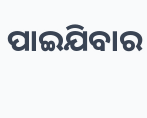ପାଇଯିବାର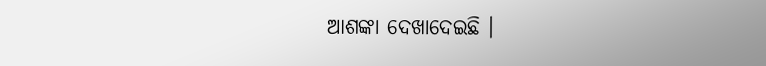ଆଶଙ୍କା ଦେଖାଦେଇଛି ।